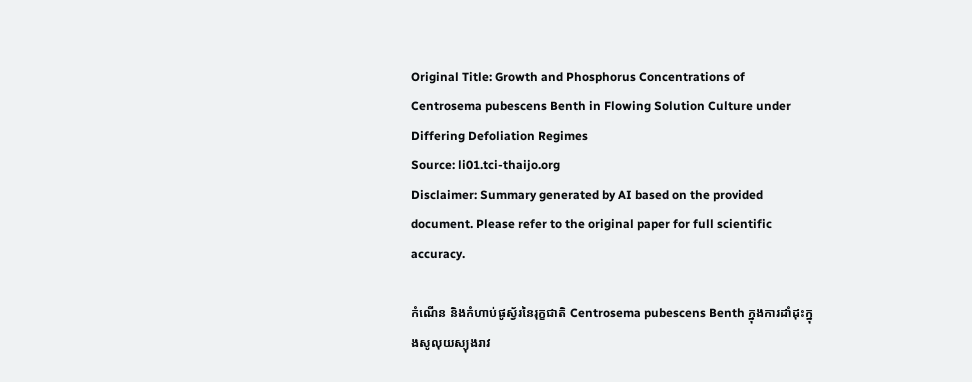Original Title: Growth and Phosphorus Concentrations of Centrosema pubescens Benth in Flowing Solution Culture under Differing Defoliation Regimes
Source: li01.tci-thaijo.org
Disclaimer: Summary generated by AI based on the provided document. Please refer to the original paper for full scientific accuracy.

កំណើន និងកំហាប់ផូស្វ័រនៃរុក្ខជាតិ Centrosema pubescens Benth ក្នុងការដាំដុះក្នុងសូលុយស្យុងរាវ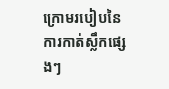ក្រោមរបៀបនៃការកាត់ស្លឹកផ្សេងៗ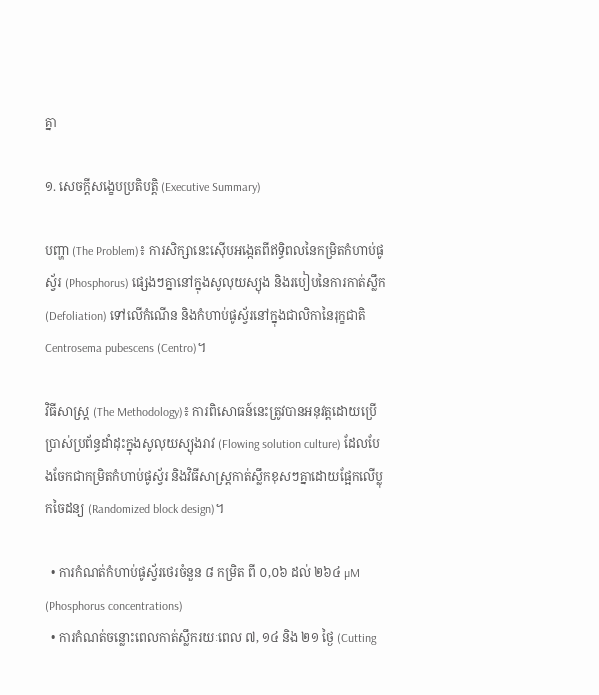គ្នា

១. សេចក្តីសង្ខេបប្រតិបត្តិ (Executive Summary)

បញ្ហា (The Problem)៖ ការសិក្សានេះស៊ើបអង្កេតពីឥទ្ធិពលនៃកម្រិតកំហាប់ផូស្វ័រ (Phosphorus) ផ្សេងៗគ្នានៅក្នុងសូលុយស្យុង និងរបៀបនៃការកាត់ស្លឹក (Defoliation) ទៅលើកំណើន និងកំហាប់ផូស្វ័រនៅក្នុងជាលិកានៃរុក្ខជាតិ Centrosema pubescens (Centro)។

វិធីសាស្ត្រ (The Methodology)៖ ការពិសោធន៍នេះត្រូវបានអនុវត្តដោយប្រើប្រាស់ប្រព័ន្ធដាំដុះក្នុងសូលុយស្យុងរាវ (Flowing solution culture) ដែលបែងចែកជាកម្រិតកំហាប់ផូស្វ័រ និងវិធីសាស្ត្រកាត់ស្លឹកខុសៗគ្នាដោយផ្អែកលើប្លុកចៃដន្យ (Randomized block design)។

  • ការកំណត់កំហាប់ផូស្វ័រថេរចំនួន ៨ កម្រិត ពី ០,០៦ ដល់ ២៦៤ µM (Phosphorus concentrations)
  • ការកំណត់ចន្លោះពេលកាត់ស្លឹករយៈពេល ៧, ១៤ និង ២១ ថ្ងៃ (Cutting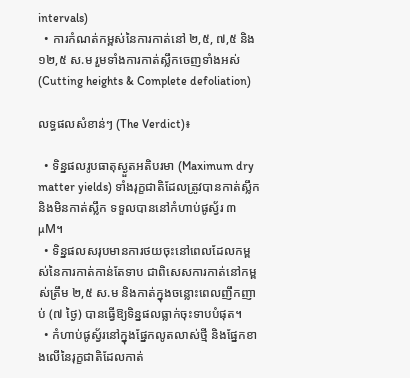intervals)
  • ការកំណត់កម្ពស់នៃការកាត់នៅ ២,៥, ៧,៥ និង ១២,៥ ស.ម រួមទាំងការកាត់ស្លឹកចេញទាំងអស់ (Cutting heights & Complete defoliation)

លទ្ធផលសំខាន់ៗ (The Verdict)៖

  • ទិន្នផលរូបធាតុស្ងួតអតិបរមា (Maximum dry matter yields) ទាំងរុក្ខជាតិដែលត្រូវបានកាត់ស្លឹក និងមិនកាត់ស្លឹក ទទួលបាននៅកំហាប់ផូស្វ័រ ៣ µM។
  • ទិន្នផលសរុបមានការថយចុះនៅពេលដែលកម្ពស់នៃការកាត់កាន់តែទាប ជាពិសេសការកាត់នៅកម្ពស់ត្រឹម ២,៥ ស.ម និងកាត់ក្នុងចន្លោះពេលញឹកញាប់ (៧ ថ្ងៃ) បានធ្វើឱ្យទិន្នផលធ្លាក់ចុះទាបបំផុត។
  • កំហាប់ផូស្វ័រនៅក្នុងផ្នែកលូតលាស់ថ្មី និងផ្នែកខាងលើនៃរុក្ខជាតិដែលកាត់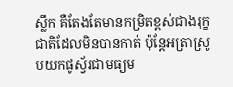ស្លឹក គឺតែងតែមានកម្រិតខ្ពស់ជាងរុក្ខជាតិដែលមិនបានកាត់ ប៉ុន្តែអត្រាស្រូបយកផូស្វ័រជាមធ្យម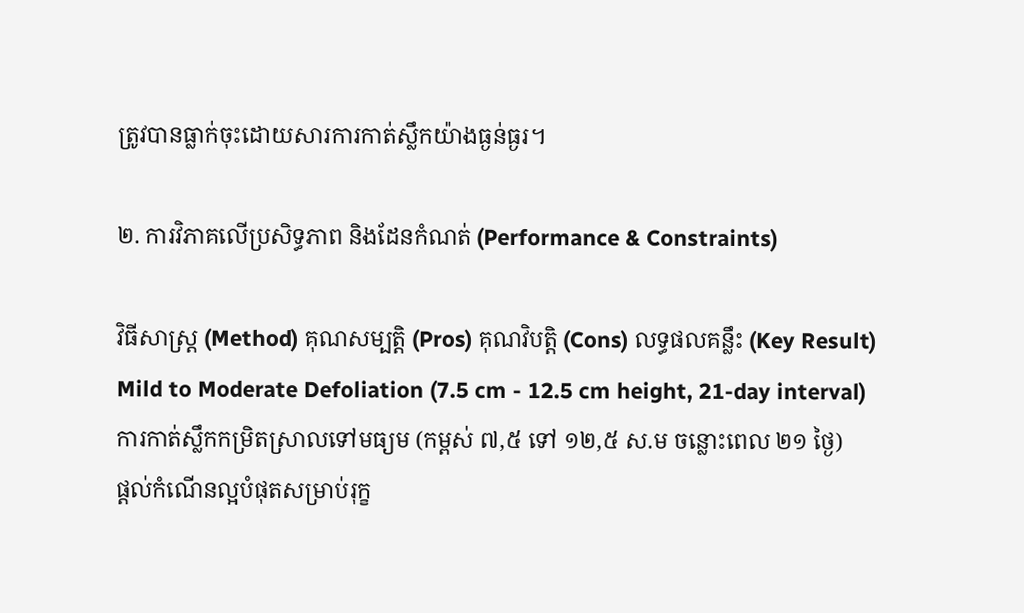ត្រូវបានធ្លាក់ចុះដោយសារការកាត់ស្លឹកយ៉ាងធ្ងន់ធ្ងរ។

២. ការវិភាគលើប្រសិទ្ធភាព និងដែនកំណត់ (Performance & Constraints)

វិធីសាស្ត្រ (Method) គុណសម្បត្តិ (Pros) គុណវិបត្តិ (Cons) លទ្ធផលគន្លឹះ (Key Result)
Mild to Moderate Defoliation (7.5 cm - 12.5 cm height, 21-day interval)
ការកាត់ស្លឹកកម្រិតស្រាលទៅមធ្យម (កម្ពស់ ៧,៥ ទៅ ១២,៥ ស.ម ចន្លោះពេល ២១ ថ្ងៃ)
ផ្តល់កំណើនល្អបំផុតសម្រាប់រុក្ខ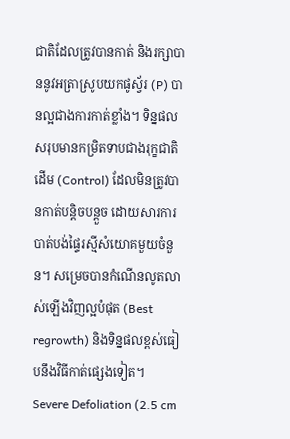ជាតិដែលត្រូវបានកាត់ និងរក្សាបាននូវអត្រាស្រូបយកផូស្វ័រ (P) បានល្អជាងការកាត់ខ្លាំង។ ទិន្នផលសរុបមានកម្រិតទាបជាងរុក្ខជាតិដើម (Control) ដែលមិនត្រូវបានកាត់បន្តិចបន្តួច ដោយសារការបាត់បង់ផ្ទៃរស្មីសំយោគមួយចំនួន។ សម្រេចបានកំណើនលូតលាស់ឡើងវិញល្អបំផុត (Best regrowth) និងទិន្នផលខ្ពស់ធៀបនឹងវិធីកាត់ផ្សេងទៀត។
Severe Defoliation (2.5 cm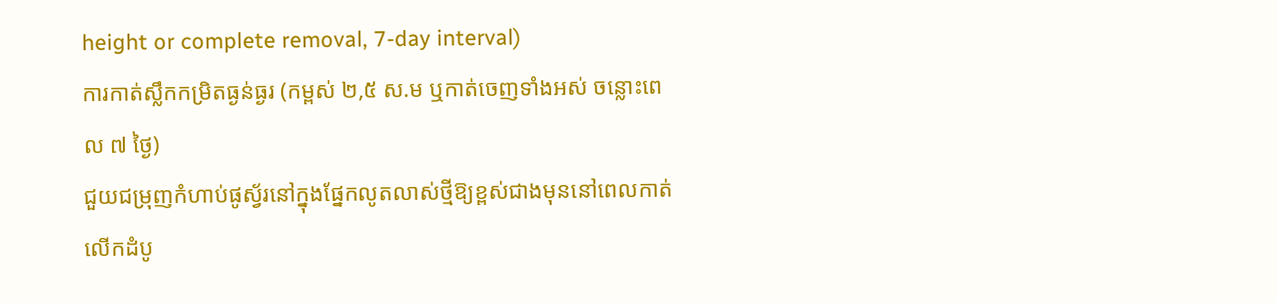height or complete removal, 7-day interval)
ការកាត់ស្លឹកកម្រិតធ្ងន់ធ្ងរ (កម្ពស់ ២,៥ ស.ម ឬកាត់ចេញទាំងអស់ ចន្លោះពេល ៧ ថ្ងៃ)
ជួយជម្រុញកំហាប់ផូស្វ័រនៅក្នុងផ្នែកលូតលាស់ថ្មីឱ្យខ្ពស់ជាងមុននៅពេលកាត់លើកដំបូ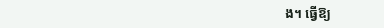ង។ ធ្វើឱ្យ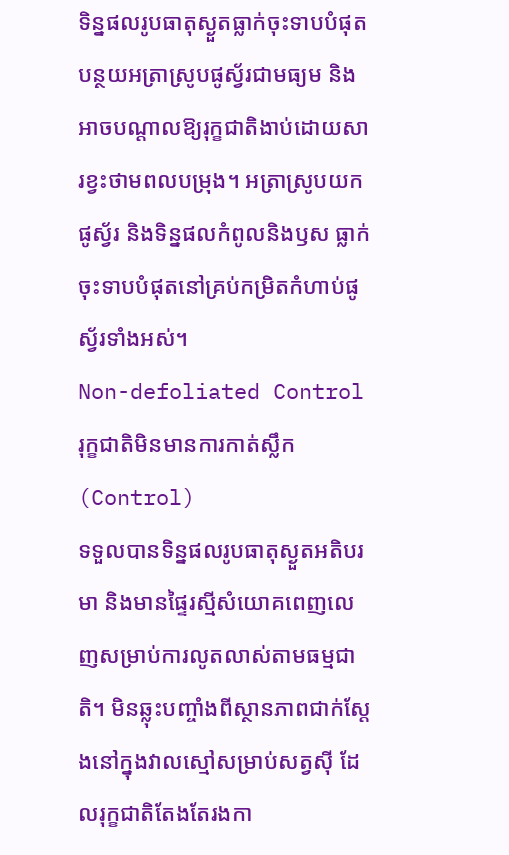ទិន្នផលរូបធាតុស្ងួតធ្លាក់ចុះទាបបំផុត បន្ថយអត្រាស្រូបផូស្វ័រជាមធ្យម និងអាចបណ្តាលឱ្យរុក្ខជាតិងាប់ដោយសារខ្វះថាមពលបម្រុង។ អត្រាស្រូបយកផូស្វ័រ និងទិន្នផលកំពូលនិងឫស ធ្លាក់ចុះទាបបំផុតនៅគ្រប់កម្រិតកំហាប់ផូស្វ័រទាំងអស់។
Non-defoliated Control
រុក្ខជាតិមិនមានការកាត់ស្លឹក (Control)
ទទួលបានទិន្នផលរូបធាតុស្ងួតអតិបរមា និងមានផ្ទៃរស្មីសំយោគពេញលេញសម្រាប់ការលូតលាស់តាមធម្មជាតិ។ មិនឆ្លុះបញ្ចាំងពីស្ថានភាពជាក់ស្តែងនៅក្នុងវាលស្មៅសម្រាប់សត្វស៊ី ដែលរុក្ខជាតិតែងតែរងកា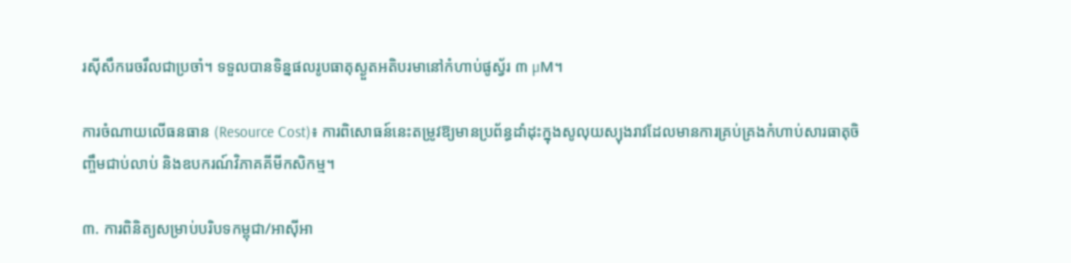រស៊ីសឹករេចរឹលជាប្រចាំ។ ទទួលបានទិន្នផលរូបធាតុស្ងួតអតិបរមានៅកំហាប់ផូស្វ័រ ៣ µM។

ការចំណាយលើធនធាន (Resource Cost)៖ ការពិសោធន៍នេះតម្រូវឱ្យមានប្រព័ន្ធដាំដុះក្នុងសូលុយស្យុងរាវដែលមានការគ្រប់គ្រងកំហាប់សារធាតុចិញ្ចឹមជាប់លាប់ និងឧបករណ៍វិភាគគីមីកសិកម្ម។

៣. ការពិនិត្យសម្រាប់បរិបទកម្ពុជា/អាស៊ីអា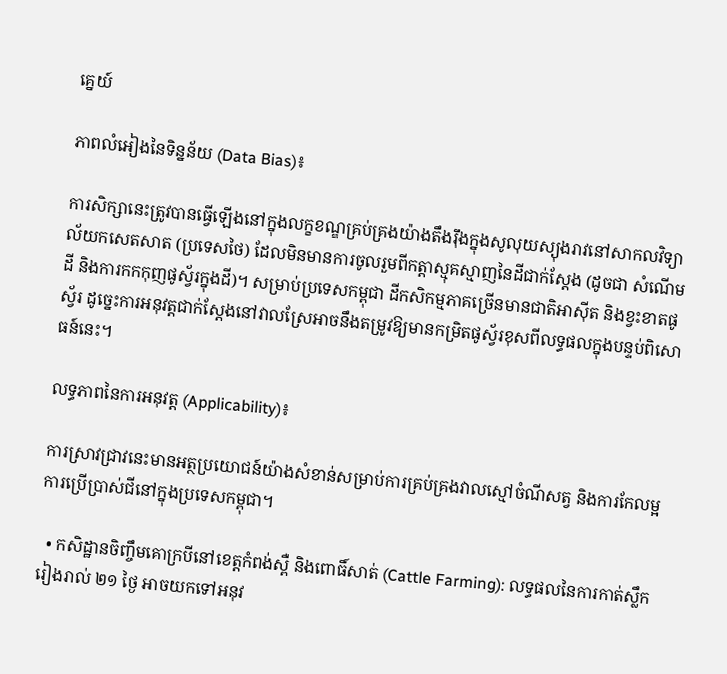គ្នេយ៍

ភាពលំអៀងនៃទិន្នន័យ (Data Bias)៖

ការសិក្សានេះត្រូវបានធ្វើឡើងនៅក្នុងលក្ខខណ្ឌគ្រប់គ្រងយ៉ាងតឹងរ៉ឹងក្នុងសូលុយស្យុងរាវនៅសាកលវិទ្យាល័យកសេតសាត (ប្រទេសថៃ) ដែលមិនមានការចូលរួមពីកត្តាស្មុគស្មាញនៃដីជាក់ស្តែង (ដូចជា សំណើមដី និងការកកកុញផូស្វ័រក្នុងដី)។ សម្រាប់ប្រទេសកម្ពុជា ដីកសិកម្មភាគច្រើនមានជាតិអាស៊ីត និងខ្វះខាតផូស្វ័រ ដូច្នេះការអនុវត្តជាក់ស្តែងនៅវាលស្រែអាចនឹងតម្រូវឱ្យមានកម្រិតផូស្វ័រខុសពីលទ្ធផលក្នុងបន្ទប់ពិសោធន៍នេះ។

លទ្ធភាពនៃការអនុវត្ត (Applicability)៖

ការស្រាវជ្រាវនេះមានអត្ថប្រយោជន៍យ៉ាងសំខាន់សម្រាប់ការគ្រប់គ្រងវាលស្មៅចំណីសត្វ និងការកែលម្អការប្រើប្រាស់ជីនៅក្នុងប្រទេសកម្ពុជា។

  • កសិដ្ឋានចិញ្ចឹមគោក្របីនៅខេត្តកំពង់ស្ពឺ និងពោធិ៍សាត់ (Cattle Farming): លទ្ធផលនៃការកាត់ស្លឹករៀងរាល់ ២១ ថ្ងៃ អាចយកទៅអនុវ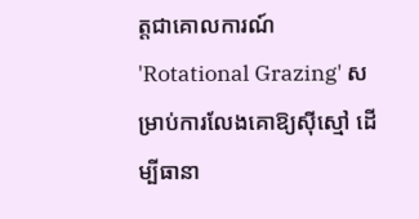ត្តជាគោលការណ៍ 'Rotational Grazing' សម្រាប់ការលែងគោឱ្យស៊ីស្មៅ ដើម្បីធានា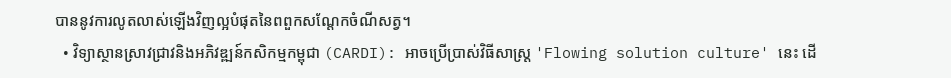បាននូវការលូតលាស់ឡើងវិញល្អបំផុតនៃពពួកសណ្តែកចំណីសត្វ។
  • វិទ្យាស្ថានស្រាវជ្រាវនិងអភិវឌ្ឍន៍កសិកម្មកម្ពុជា (CARDI): អាចប្រើប្រាស់វិធីសាស្ត្រ 'Flowing solution culture' នេះ ដើ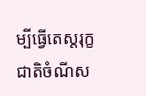ម្បីធ្វើតេស្តរុក្ខជាតិចំណីស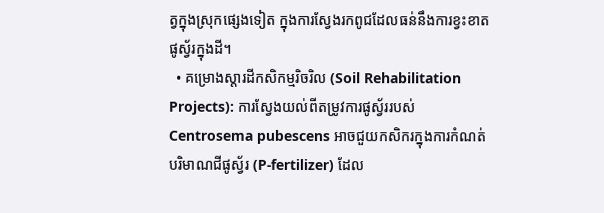ត្វក្នុងស្រុកផ្សេងទៀត ក្នុងការស្វែងរកពូជដែលធន់នឹងការខ្វះខាតផូស្វ័រក្នុងដី។
  • គម្រោងស្តារដីកសិកម្មរិចរិល (Soil Rehabilitation Projects): ការស្វែងយល់ពីតម្រូវការផូស្វ័ររបស់ Centrosema pubescens អាចជួយកសិករក្នុងការកំណត់បរិមាណជីផូស្វ័រ (P-fertilizer) ដែល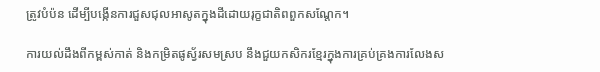ត្រូវបំប៉ន ដើម្បីបង្កើនការជួសជុលអាសូតក្នុងដីដោយរុក្ខជាតិពពួកសណ្តែក។

ការយល់ដឹងពីកម្ពស់កាត់ និងកម្រិតផូស្វ័រសមស្រប នឹងជួយកសិករខ្មែរក្នុងការគ្រប់គ្រងការលែងស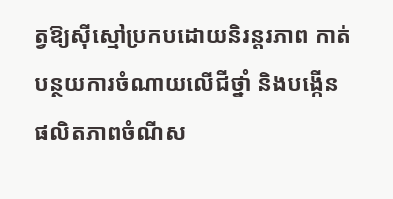ត្វឱ្យស៊ីស្មៅប្រកបដោយនិរន្តរភាព កាត់បន្ថយការចំណាយលើជីថ្នាំ និងបង្កើនផលិតភាពចំណីស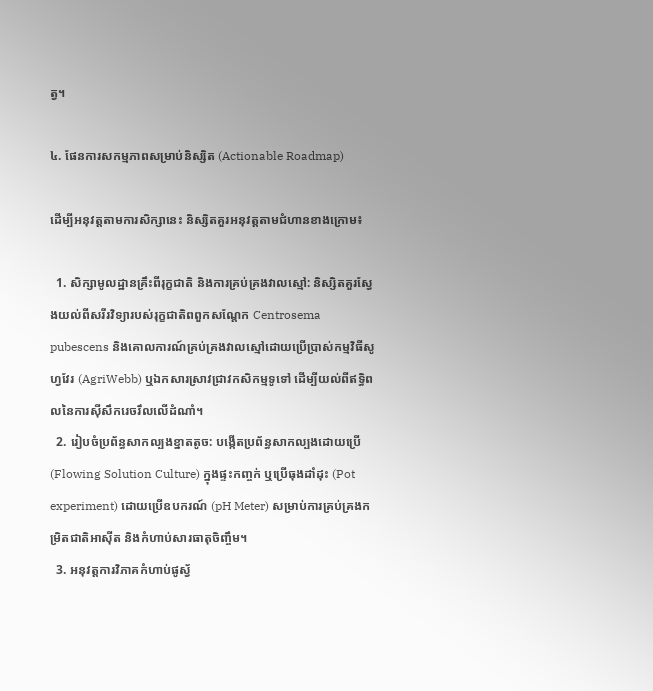ត្វ។

៤. ផែនការសកម្មភាពសម្រាប់និស្សិត (Actionable Roadmap)

ដើម្បីអនុវត្តតាមការសិក្សានេះ និស្សិតគួរអនុវត្តតាមជំហានខាងក្រោម៖

  1. សិក្សាមូលដ្ឋានគ្រឹះពីរុក្ខជាតិ និងការគ្រប់គ្រងវាលស្មៅ: និស្សិតគួរស្វែងយល់ពីសរីរវិទ្យារបស់រុក្ខជាតិពពួកសណ្តែក Centrosema pubescens និងគោលការណ៍គ្រប់គ្រងវាលស្មៅដោយប្រើប្រាស់កម្មវិធីសូហ្វវែរ (AgriWebb) ឬឯកសារស្រាវជ្រាវកសិកម្មទូទៅ ដើម្បីយល់ពីឥទ្ធិពលនៃការស៊ីសឹករេចរឹលលើដំណាំ។
  2. រៀបចំប្រព័ន្ធសាកល្បងខ្នាតតូច: បង្កើតប្រព័ន្ធសាកល្បងដោយប្រើ (Flowing Solution Culture) ក្នុងផ្ទះកញ្ចក់ ឬប្រើធុងដាំដុះ (Pot experiment) ដោយប្រើឧបករណ៍ (pH Meter) សម្រាប់ការគ្រប់គ្រងកម្រិតជាតិអាស៊ីត និងកំហាប់សារធាតុចិញ្ចឹម។
  3. អនុវត្តការវិភាគកំហាប់ផូស្វ័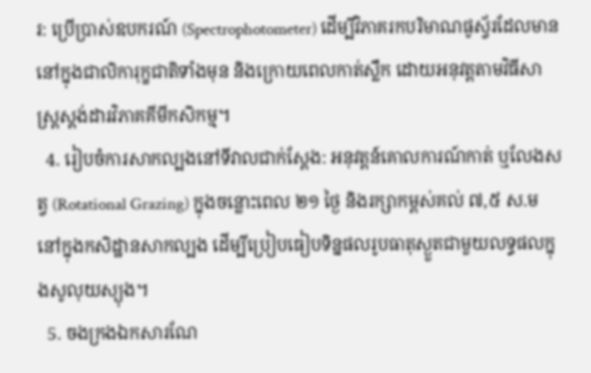រ: ប្រើប្រាស់ឧបករណ៍ (Spectrophotometer) ដើម្បីវិភាគរកបរិមាណផូស្វ័រដែលមាននៅក្នុងជាលិការុក្ខជាតិទាំងមុន និងក្រោយពេលកាត់ស្លឹក ដោយអនុវត្តតាមវិធីសាស្ត្រស្តង់ដារវិភាគគីមីកសិកម្ម។
  4. រៀបចំការសាកល្បងនៅទីវាលជាក់ស្តែង: អនុវត្តន៍គោលការណ៍កាត់ ឬលែងសត្វ (Rotational Grazing) ក្នុងចន្លោះពេល ២១ ថ្ងៃ និងរក្សាកម្ពស់គល់ ៧,៥ ស.ម នៅក្នុងកសិដ្ឋានសាកល្បង ដើម្បីប្រៀបធៀបទិន្នផលរូបធាតុស្ងួតជាមួយលទ្ធផលក្នុងសូលុយស្យុង។
  5. ចងក្រងឯកសារណែ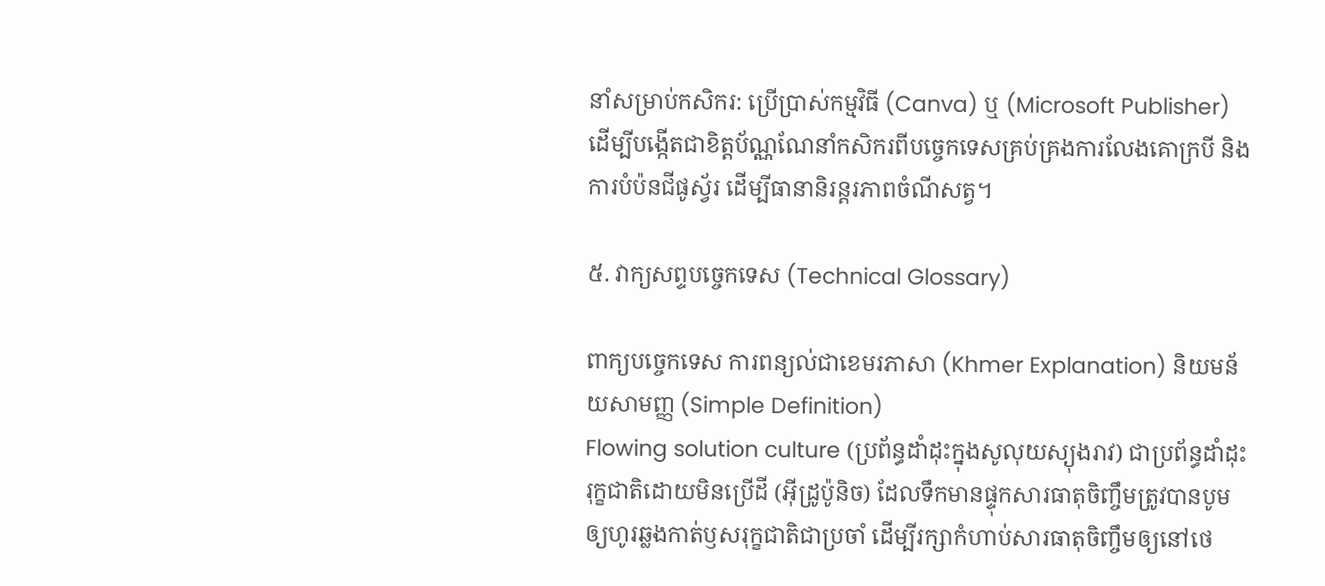នាំសម្រាប់កសិករ: ប្រើប្រាស់កម្មវិធី (Canva) ឬ (Microsoft Publisher) ដើម្បីបង្កើតជាខិត្តប័ណ្ណណែនាំកសិករពីបច្ចេកទេសគ្រប់គ្រងការលែងគោក្របី និងការបំប៉នជីផូស្វ័រ ដើម្បីធានានិរន្តរភាពចំណីសត្វ។

៥. វាក្យសព្ទបច្ចេកទេស (Technical Glossary)

ពាក្យបច្ចេកទេស ការពន្យល់ជាខេមរភាសា (Khmer Explanation) និយមន័យសាមញ្ញ (Simple Definition)
Flowing solution culture (ប្រព័ន្ធដាំដុះក្នុងសូលុយស្យុងរាវ) ជាប្រព័ន្ធដាំដុះរុក្ខជាតិដោយមិនប្រើដី (អ៊ីដ្រូប៉ូនិច) ដែលទឹកមានផ្ទុកសារធាតុចិញ្ចឹមត្រូវបានបូមឲ្យហូរឆ្លងកាត់ឫសរុក្ខជាតិជាប្រចាំ ដើម្បីរក្សាកំហាប់សារធាតុចិញ្ចឹមឲ្យនៅថេ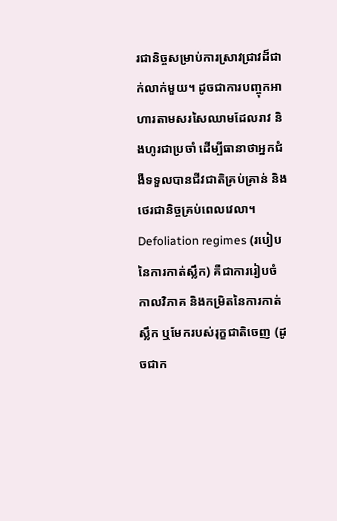រជានិច្ចសម្រាប់ការស្រាវជ្រាវដ៏ជាក់លាក់មួយ។ ដូចជាការបញ្ចុកអាហារតាមសរសៃឈាមដែលរាវ និងហូរជាប្រចាំ ដើម្បីធានាថាអ្នកជំងឺទទួលបានជីវជាតិគ្រប់គ្រាន់ និងថេរជានិច្ចគ្រប់ពេលវេលា។
Defoliation regimes (របៀបនៃការកាត់ស្លឹក) គឺជាការរៀបចំកាលវិភាគ និងកម្រិតនៃការកាត់ស្លឹក ឬមែករបស់រុក្ខជាតិចេញ (ដូចជាក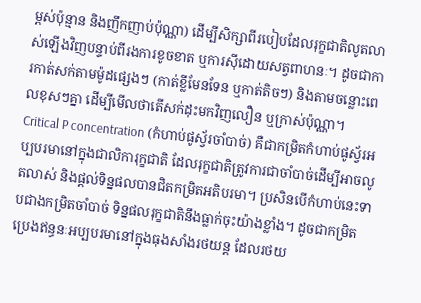ម្ពស់ប៉ុន្មាន និងញឹកញាប់ប៉ុណ្ណា) ដើម្បីសិក្សាពីរបៀបដែលរុក្ខជាតិលូតលាស់ឡើងវិញបន្ទាប់ពីរងការខូចខាត ឬការស៊ីដោយសត្វពាហនៈ។ ដូចជាការកាត់សក់តាមម៉ូដផ្សេងៗ (កាត់ខ្លីមែនទែន ឬកាត់តិចៗ) និងតាមចន្លោះពេលខុសៗគ្នា ដើម្បីមើលថាតើសក់ដុះមកវិញលឿន ឬក្រាស់ប៉ុណ្ណា។
Critical P concentration (កំហាប់ផូស្វ័រចាំបាច់) គឺជាកម្រិតកំហាប់ផូស្វ័រអប្បបរមានៅក្នុងជាលិការុក្ខជាតិ ដែលរុក្ខជាតិត្រូវការជាចាំបាច់ដើម្បីអាចលូតលាស់ និងផ្តល់ទិន្នផលបានជិតកម្រិតអតិបរមា។ ប្រសិនបើកំហាប់នេះទាបជាងកម្រិតចាំបាច់ ទិន្នផលរុក្ខជាតិនឹងធ្លាក់ចុះយ៉ាងខ្លាំង។ ដូចជាកម្រិតប្រេងឥន្ធនៈអប្បបរមានៅក្នុងធុងសាំងរថយន្ត ដែលរថយ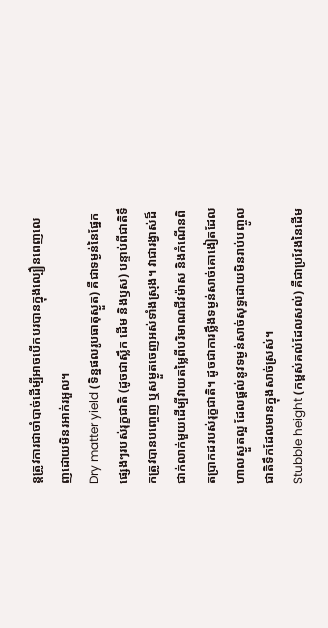ន្តត្រូវការជាចាំបាច់ដើម្បីអាចបើកបរបានក្នុងល្បឿនពេញលេញដោយមិនរអាក់រអួល។
Dry matter yield (ទិន្នផលរូបធាតុស្ងួត) គឺជាទម្ងន់នៃផ្នែកផ្សេងៗរបស់រុក្ខជាតិ (ដូចជាស្លឹក ដើម និងឫស) បន្ទាប់ពីជាតិទឹកត្រូវបានបញ្ចេញ ឬសម្ងួតចេញអស់ទាំងស្រុង។ វាជារង្វាស់ដ៏ជាក់លាក់មួយដើម្បីវាយតម្លៃពីបរិមាណជីវម៉ាស និងកំណើនពិតប្រាកដរបស់រុក្ខជាតិ។ ដូចជាការថ្លឹងទម្ងន់សាច់គោងៀតដែលហាលស្ងួតល្អ ដែលផ្តល់នូវទម្ងន់សាច់សុទ្ធដោយមិនរាប់បញ្ចូលជាតិទឹកដែលមានក្នុងសាច់ស្រស់។
Stubble height (កម្ពស់គល់ដែលសល់) គឺជាប្រវែងនៃដើម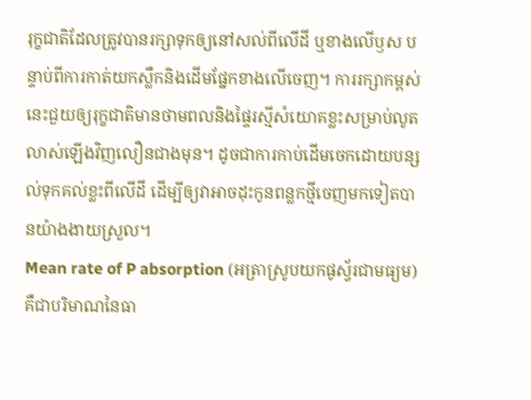រុក្ខជាតិដែលត្រូវបានរក្សាទុកឲ្យនៅសល់ពីលើដី ឬខាងលើឫស បន្ទាប់ពីការកាត់យកស្លឹកនិងដើមផ្នែកខាងលើចេញ។ ការរក្សាកម្ពស់នេះជួយឲ្យរុក្ខជាតិមានថាមពលនិងផ្ទៃរស្មីសំយោគខ្លះសម្រាប់លូតលាស់ឡើងវិញលឿនជាងមុន។ ដូចជាការកាប់ដើមចេកដោយបន្សល់ទុកគល់ខ្លះពីលើដី ដើម្បីឲ្យវាអាចដុះកូនពន្លកថ្មីចេញមកទៀតបានយ៉ាងងាយស្រួល។
Mean rate of P absorption (អត្រាស្រូបយកផូស្វ័រជាមធ្យម) គឺជាបរិមាណនៃធា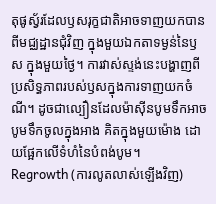តុផូស្វ័រដែលឫសរុក្ខជាតិអាចទាញយកបានពីមជ្ឈដ្ឋានជុំវិញ ក្នុងមួយឯកតាទម្ងន់នៃឫស ក្នុងមួយថ្ងៃ។ ការវាស់ស្ទង់នេះបង្ហាញពីប្រសិទ្ធភាពរបស់ឫសក្នុងការទាញយកចំណី។ ដូចជាល្បឿនដែលម៉ាស៊ីនបូមទឹកអាចបូមទឹកចូលក្នុងអាង គិតក្នុងមួយម៉ោង ដោយផ្អែកលើទំហំនៃបំពង់បូម។
Regrowth (ការលូតលាស់ឡើងវិញ)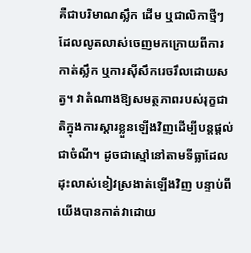គឺជាបរិមាណស្លឹក ដើម ឬជាលិកាថ្មីៗដែលលូតលាស់ចេញមកក្រោយពីការកាត់ស្លឹក ឬការស៊ីសឹករេចរឹលដោយសត្វ។ វាតំណាងឱ្យសមត្ថភាពរបស់រុក្ខជាតិក្នុងការស្តារខ្លួនឡើងវិញដើម្បីបន្តផ្តល់ជាចំណី។ ដូចជាស្មៅនៅតាមទីធ្លាដែលដុះលាស់ខៀវស្រងាត់ឡើងវិញ បន្ទាប់ពីយើងបានកាត់វាដោយ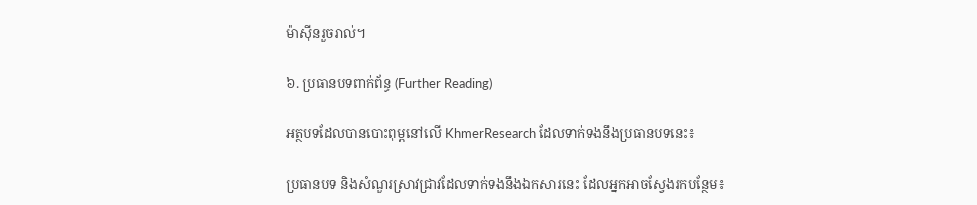ម៉ាស៊ីនរួចរាល់។

៦. ប្រធានបទពាក់ព័ន្ធ (Further Reading)

អត្ថបទដែលបានបោះពុម្ពនៅលើ KhmerResearch ដែលទាក់ទងនឹងប្រធានបទនេះ៖

ប្រធានបទ និងសំណួរស្រាវជ្រាវដែលទាក់ទងនឹងឯកសារនេះ ដែលអ្នកអាចស្វែងរកបន្ថែម៖